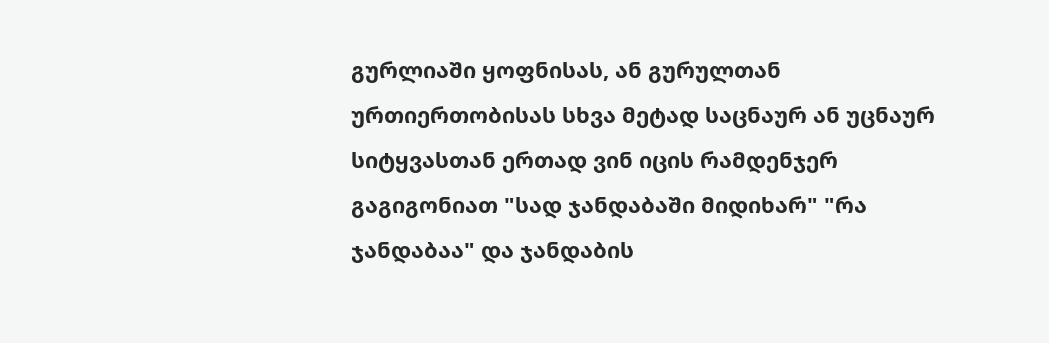გურლიაში ყოფნისას, ან გურულთან ურთიერთობისას სხვა მეტად საცნაურ ან უცნაურ სიტყვასთან ერთად ვინ იცის რამდენჯერ გაგიგონიათ "სად ჯანდაბაში მიდიხარ" "რა ჯანდაბაა" და ჯანდაბის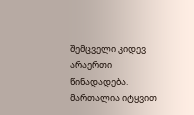შემცველი კიდევ არაერთი წინადადება. მართალია იტყვით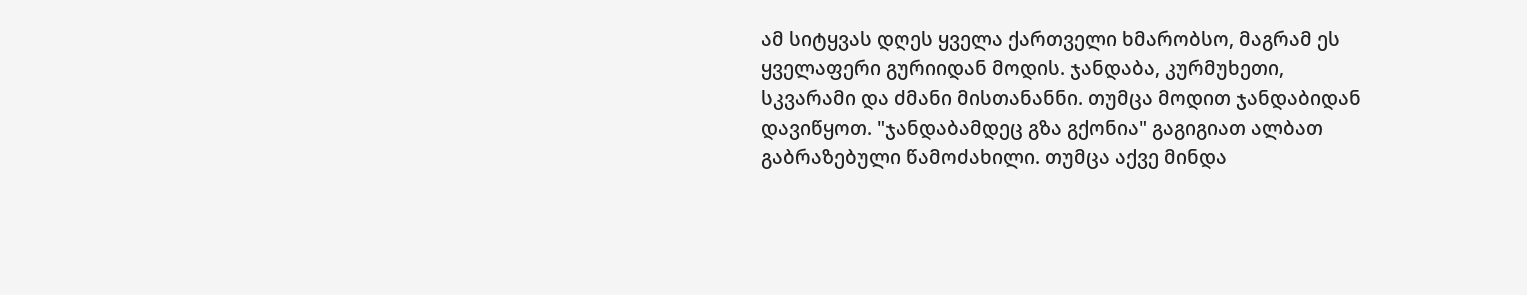ამ სიტყვას დღეს ყველა ქართველი ხმარობსო, მაგრამ ეს ყველაფერი გურიიდან მოდის. ჯანდაბა, კურმუხეთი, სკვარამი და ძმანი მისთანანნი. თუმცა მოდით ჯანდაბიდან დავიწყოთ. "ჯანდაბამდეც გზა გქონია" გაგიგიათ ალბათ გაბრაზებული წამოძახილი. თუმცა აქვე მინდა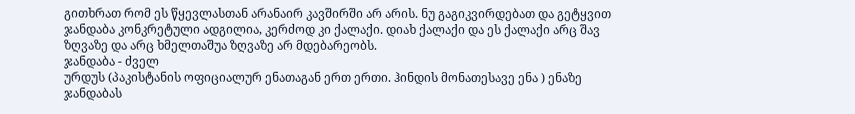გითხრათ რომ ეს წყევლასთან არანაირ კავშირში არ არის. ნუ გაგიკვირდებათ და გეტყვით ჯანდაბა კონკრეტული ადგილია, კერძოდ კი ქალაქი. დიახ ქალაქი და ეს ქალაქი არც შავ ზღვაზე და არც ხმელთაშუა ზღვაზე არ მდებარეობს.
ჯანდაბა - ძველ
ურდუს (პაკისტანის ოფიციალურ ენათაგან ერთ ერთი. ჰინდის მონათესავე ენა ) ენაზე ჯანდაბას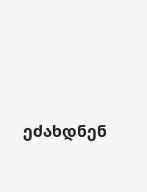ეძახდნენ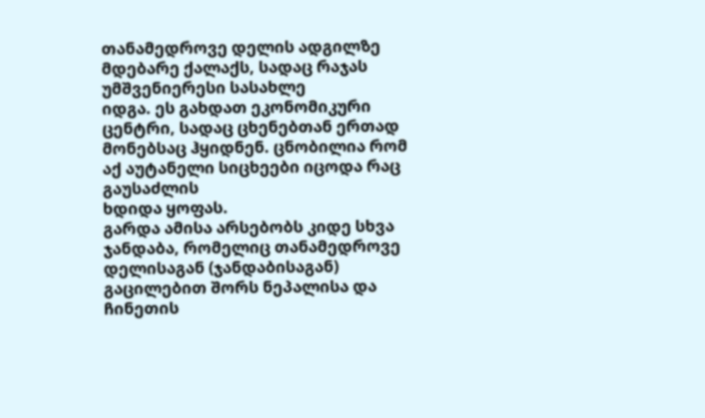თანამედროვე დელის ადგილზე მდებარე ქალაქს, სადაც რაჯას უმშვენიერესი სასახლე
იდგა. ეს გახდათ ეკონომიკური ცენტრი, სადაც ცხენებთან ერთად მონებსაც ჰყიდნენ. ცნობილია რომ აქ აუტანელი სიცხეები იცოდა რაც გაუსაძლის
ხდიდა ყოფას.
გარდა ამისა არსებობს კიდე სხვა ჯანდაბა, რომელიც თანამედროვე
დელისაგან (ჯანდაბისაგან) გაცილებით შორს ნეპალისა და ჩინეთის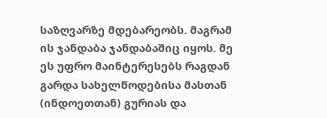საზღვარზე მდებარეობს. მაგრამ ის ჯანდაბა ჯანდაბაშიც იყოს. მე ეს უფრო მაინტერესებს რაგდან გარდა სახელწოდებისა მასთან (ინდოეთთან) გურიას და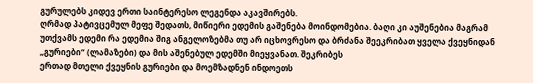გურულებს კიდევ ერთი საინტერესო ლეგენდა აკავშირებს.
ღრმად პატივცემულ მეფე შედათს, მიწიერი ედემის გაშენება მოინდომებია. ბაღი კი აუშენებია მაგრამ უთქვამს ედემი რა ედემია შიგ ანგელოზებმა თუ არ იცხოვრესო და ბრძანა შეეკრიბათ ყველა ქვეყნიდან „გურიები“ (ლამაზები) და მის აშენებულ ედემში მიეყვანათ. შეკრიბეს
ერთად მთელი ქვეყნის გურიები და მოემზადნენ ინდოეთს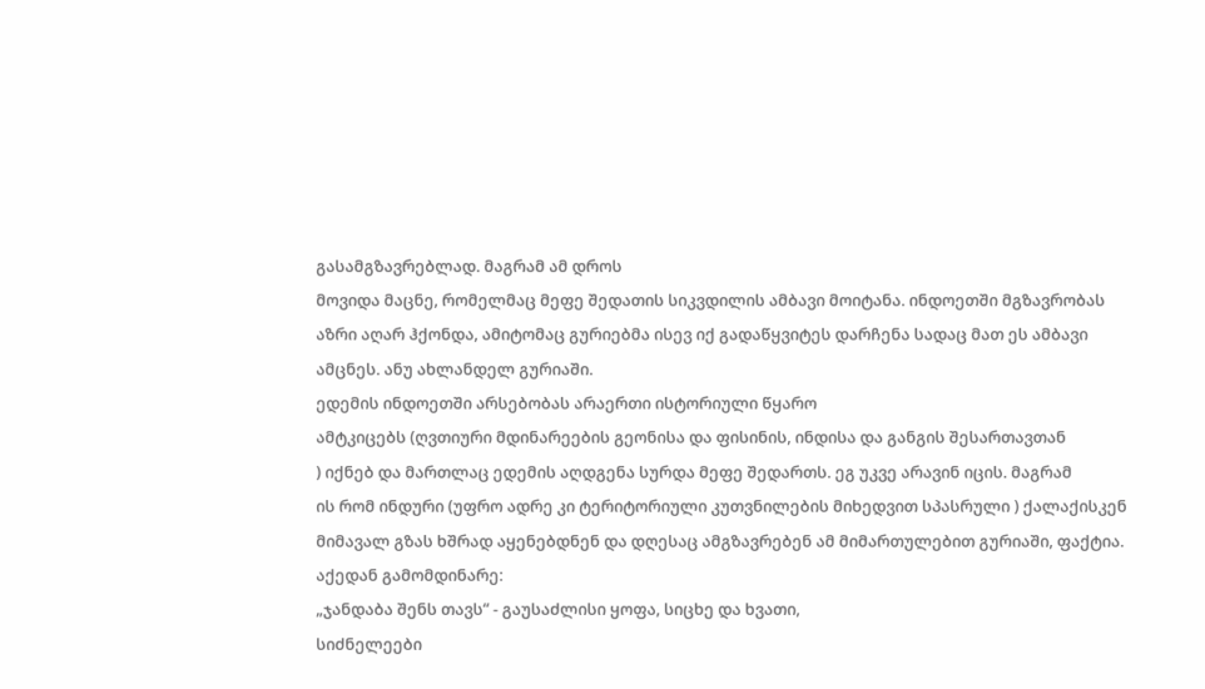გასამგზავრებლად. მაგრამ ამ დროს
მოვიდა მაცნე, რომელმაც მეფე შედათის სიკვდილის ამბავი მოიტანა. ინდოეთში მგზავრობას
აზრი აღარ ჰქონდა, ამიტომაც გურიებმა ისევ იქ გადაწყვიტეს დარჩენა სადაც მათ ეს ამბავი
ამცნეს. ანუ ახლანდელ გურიაში.
ედემის ინდოეთში არსებობას არაერთი ისტორიული წყარო
ამტკიცებს (ღვთიური მდინარეების გეონისა და ფისინის, ინდისა და განგის შესართავთან
) იქნებ და მართლაც ედემის აღდგენა სურდა მეფე შედართს. ეგ უკვე არავინ იცის. მაგრამ
ის რომ ინდური (უფრო ადრე კი ტერიტორიული კუთვნილების მიხედვით სპასრული ) ქალაქისკენ
მიმავალ გზას ხშრად აყენებდნენ და დღესაც ამგზავრებენ ამ მიმართულებით გურიაში, ფაქტია.
აქედან გამომდინარე:
„ჯანდაბა შენს თავს“ - გაუსაძლისი ყოფა, სიცხე და ხვათი,
სიძნელეები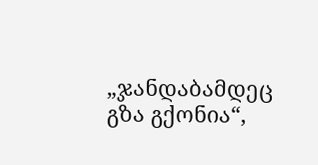„ჯანდაბამდეც გზა გქონია“,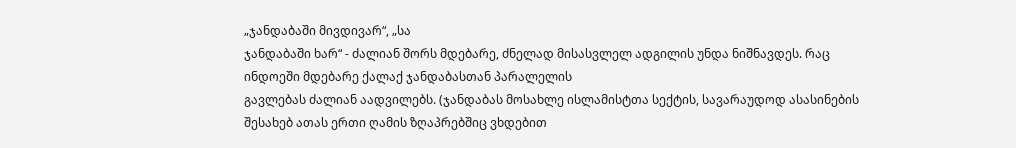„ჯანდაბაში მივდივარ“, „სა
ჯანდაბაში ხარ“ - ძალიან შორს მდებარე, ძნელად მისასვლელ ადგილის უნდა ნიშნავდეს. რაც
ინდოეში მდებარე ქალაქ ჯანდაბასთან პარალელის
გავლებას ძალიან აადვილებს. (ჯანდაბას მოსახლე ისლამისტთა სექტის, სავარაუდოდ ასასინების
შესახებ ათას ერთი ღამის ზღაპრებშიც ვხდებით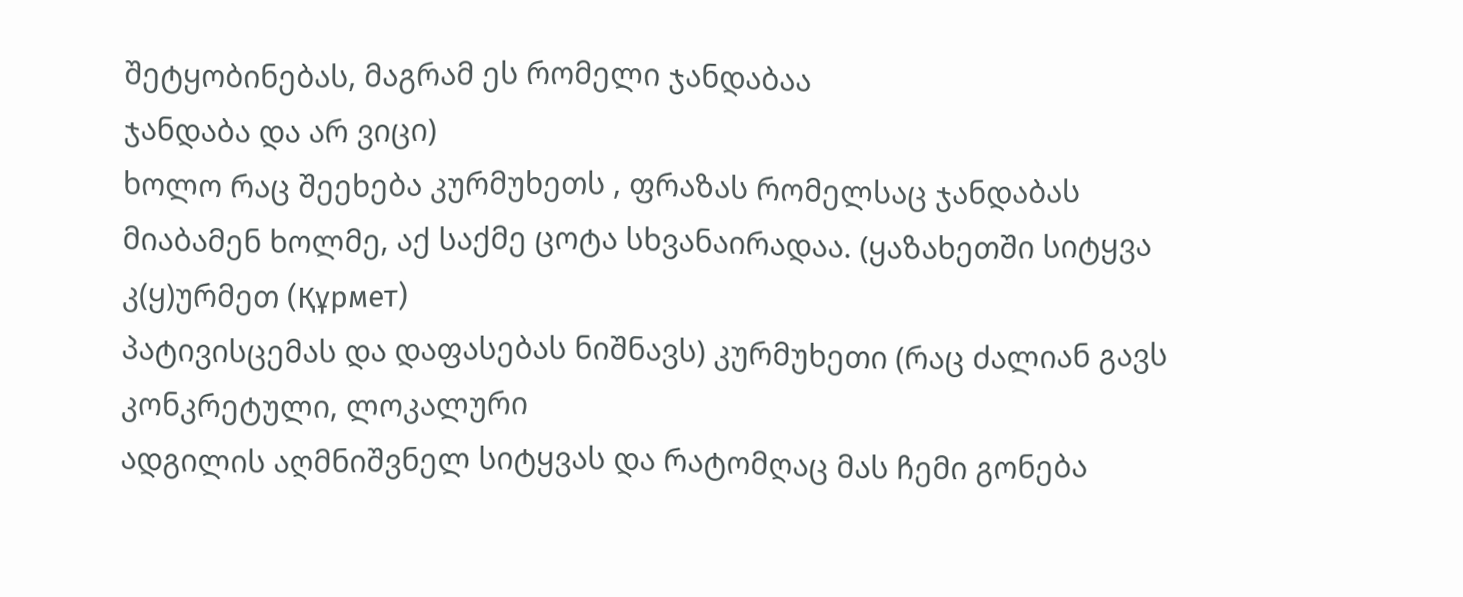შეტყობინებას, მაგრამ ეს რომელი ჯანდაბაა
ჯანდაბა და არ ვიცი)
ხოლო რაც შეეხება კურმუხეთს , ფრაზას რომელსაც ჯანდაბას
მიაბამენ ხოლმე, აქ საქმე ცოტა სხვანაირადაა. (ყაზახეთში სიტყვა კ(ყ)ურმეთ (Құрмет)
პატივისცემას და დაფასებას ნიშნავს) კურმუხეთი (რაც ძალიან გავს კონკრეტული, ლოკალური
ადგილის აღმნიშვნელ სიტყვას და რატომღაც მას ჩემი გონება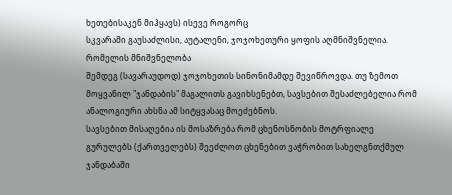ხეთებისაკენ მიჰყავს) ისევე როგორც
სკვარამი გაუსაძლისი, აუტალენი, ჯოჯოხეთური ყოფის აღმნიშვნელია. რომელის მნიშვნელობა
შემდეგ (სავარაუდოდ) ჯოჯოხეთის სინონიმამდე შევიწროვდა. თუ ზემოთ მოყვანილ "ჯანდაბის" მაგალითს გავიხსენებთ, სავსებით შესაძლებელია რომ ანალოგიური ახსნა ამ სიტყვასაც მოეძებნოს.
სავსებით მისაღებია ის მოსაზრება რომ ცხენოსნობის მოტრფიალე
გურულებს (ქართველებს) შეეძლოთ ცხენებით ვაჭრობით სახელგნთქმულ ჯანდაბაში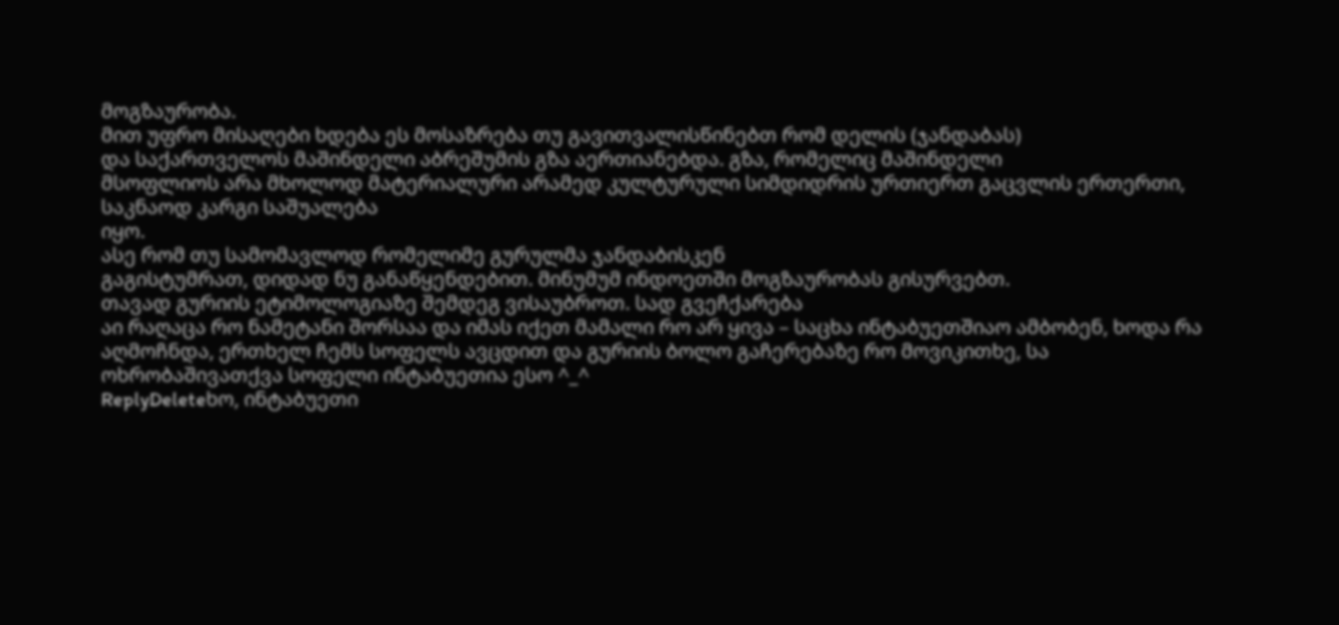მოგზაურობა.
მით უფრო მისაღები ხდება ეს მოსაზრება თუ გავითვალისწინებთ რომ დელის (ჯანდაბას)
და საქართველოს მაშინდელი აბრეშუმის გზა აერთიანებდა. გზა, რომელიც მაშინდელი
მსოფლიოს არა მხოლოდ მატერიალური არამედ კულტურული სიმდიდრის ურთიერთ გაცვლის ერთერთი, საკნაოდ კარგი საშუალება
იყო.
ასე რომ თუ სამომავლოდ რომელიმე გურულმა ჯანდაბისკენ
გაგისტუმრათ, დიდად ნუ განაწყენდებით. მინუმუმ ინდოეთში მოგზაურობას გისურვებთ.
თავად გურიის ეტიმოლოგიაზე შემდეგ ვისაუბროთ. სად გვეჩქარება
აი რაღაცა რო ნამეტანი შორსაა და იმას იქეთ მამალი რო არ ყივა – საცხა ინტაბუეთშიაო ამბობენ, ხოდა რა აღმოჩნდა, ერთხელ ჩემს სოფელს ავცდით და გურიის ბოლო გაჩერებაზე რო მოვიკითხე, სა ოხრობაშივათქვა სოფელი ინტაბუეთია ესო ^_^
ReplyDeleteხო, ინტაბუეთი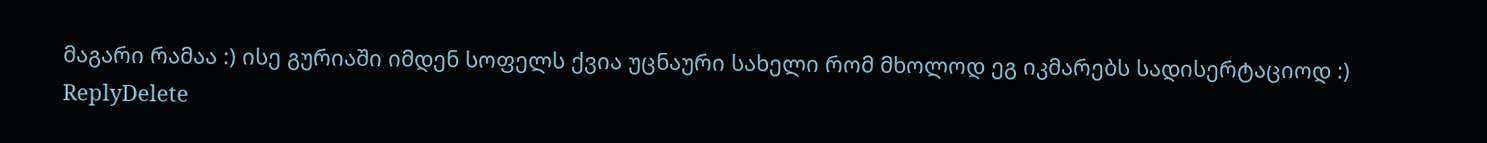მაგარი რამაა :) ისე გურიაში იმდენ სოფელს ქვია უცნაური სახელი რომ მხოლოდ ეგ იკმარებს სადისერტაციოდ :)
ReplyDelete